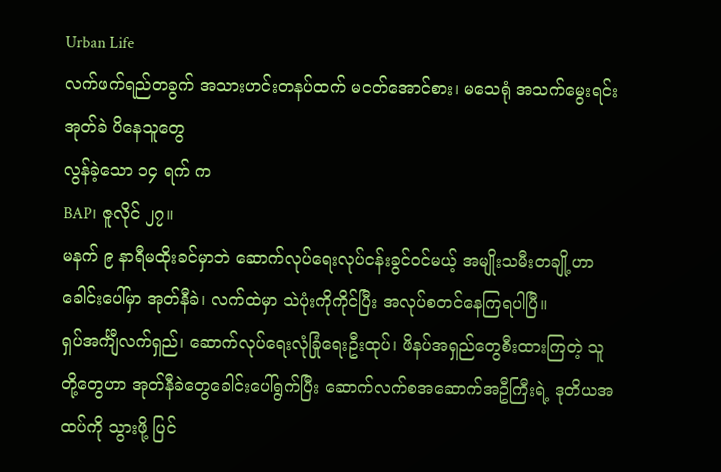Urban Life
လက်ဖက်ရည်တခွက် အသားဟင်းတနပ်ထက် မငတ်အောင်စား၊ မသေရုံ အသက်မွေးရင်း အုတ်ခဲ ပိနေသူတွေ
လွန်ခဲ့သော ၁၄ ရက် က
BAP၊ ဇူလိုင် ၂၇။
မနက် ၉ နာရီမထိုးခင်မှာဘဲ ဆောက်လုပ်ရေးလုပ်ငန်းခွင်ဝင်မယ့် အမျိုးသမီးတချို့ဟာ ခေါင်းပေါ်မှာ အုတ်နီခဲ၊ လက်ထဲမှာ သဲပုံးကိုကိုင်ပြီး အလုပ်စတင်နေကြရပါပြီ။
ရှပ်အင်္ကျီလက်ရှည်၊ ဆောက်လုပ်ရေးလုံခြုံရေးဦးထုပ်၊ ဖိနပ်အရှည်တွေစီးထားကြတဲ့ သူတို့တွေဟာ အုတ်နီခဲတွေခေါင်းပေါ်ရွက်ပြီး ဆောက်လက်စအဆောက်အဦကြီးရဲ့ ဒုတိယအထပ်ကို သွားဖို့ ပြင်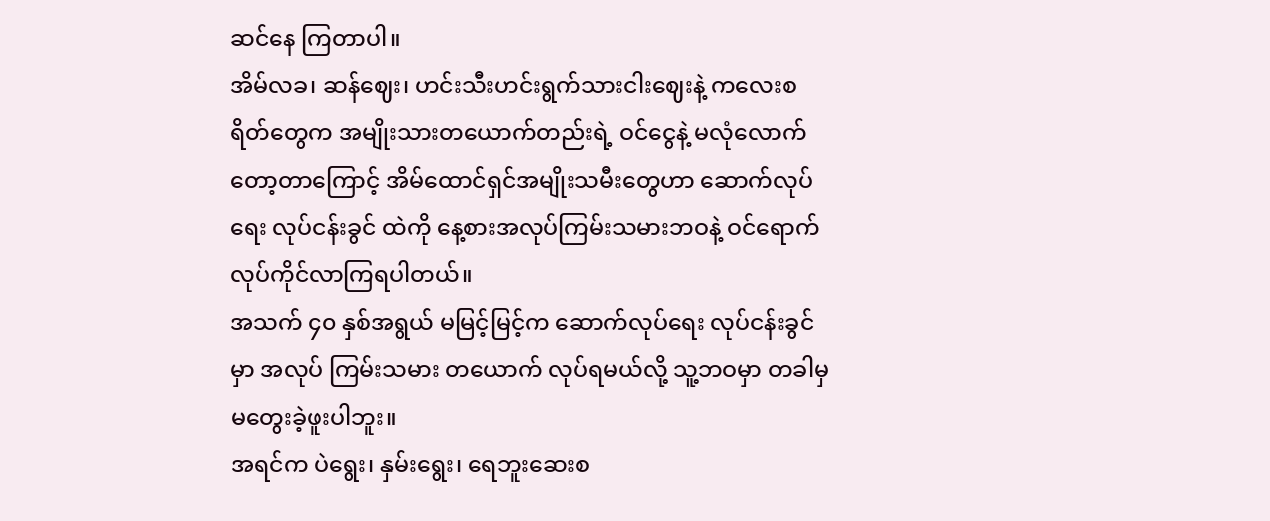ဆင်နေ ကြတာပါ။
အိမ်လခ၊ ဆန်ဈေး၊ ဟင်းသီးဟင်းရွက်သားငါးဈေးနဲ့ ကလေးစရိတ်တွေက အမျိုးသားတယောက်တည်းရဲ့ ဝင်ငွေနဲ့ မလုံလောက်တော့တာကြောင့် အိမ်ထောင်ရှင်အမျိုးသမီးတွေဟာ ဆောက်လုပ်ရေး လုပ်ငန်းခွင် ထဲကို နေ့စားအလုပ်ကြမ်းသမားဘဝနဲ့ ဝင်ရောက်လုပ်ကိုင်လာကြရပါတယ်။
အသက် ၄၀ နှစ်အရွယ် မမြင့်မြင့်က ဆောက်လုပ်ရေး လုပ်ငန်းခွင်မှာ အလုပ် ကြမ်းသမား တယောက် လုပ်ရမယ်လို့ သူ့ဘဝမှာ တခါမှမတွေးခဲ့ဖူးပါဘူး။
အရင်က ပဲရွေး၊ နှမ်းရွေး၊ ရေဘူးဆေးစ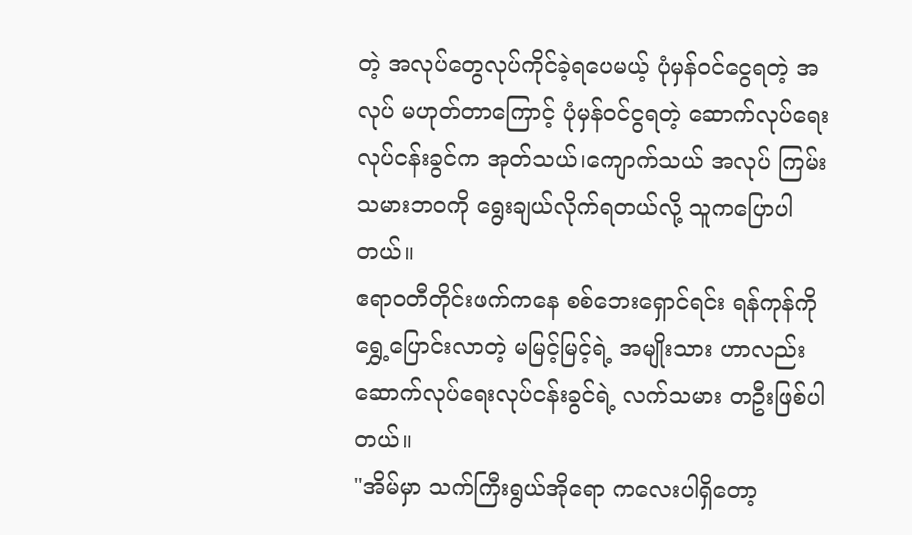တဲ့ အလုပ်တွေလုပ်ကိုင်ခဲ့ရပေမယ့် ပုံမှန်ဝင်ငွေရတဲ့ အလုပ် မဟုတ်တာကြောင့် ပုံမှန်ဝင်ငွရတဲ့ ဆောက်လုပ်ရေးလုပ်ငန်းခွင်က အုတ်သယ်၊ကျောက်သယ် အလုပ် ကြမ်းသမားဘဝကို ရွေးချယ်လိုက်ရတယ်လို့ သူကပြောပါတယ်။
ဧရာဝတီတိုင်းဖက်ကနေ စစ်ဘေးရှောင်ရင်း ရန်ကုန်ကို ရွှေ့ပြောင်းလာတဲ့ မမြင့်မြင့်ရဲ့ အမျိုးသား ဟာလည်း ဆောက်လုပ်ရေးလုပ်ငန်းခွင်ရဲ့ လက်သမား တဦးဖြစ်ပါတယ်။
"အိမ်မှာ သက်ကြီးရွယ်အိုရော ကလေးပါရှိတော့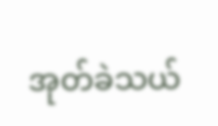အုတ်ခဲသယ်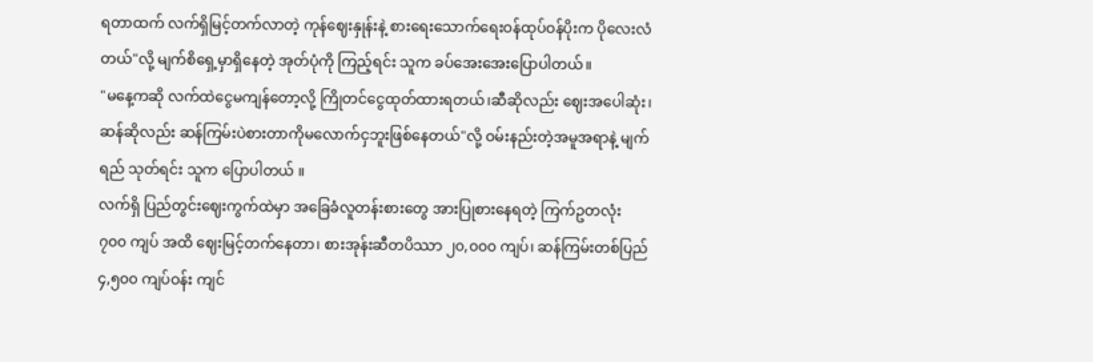ရတာထက် လက်ရှိမြင့်တက်လာတဲ့ ကုန်ဈေးနှုန်းနဲ့ စားရေးသောက်ရေးဝန်ထုပ်ဝန်ပိုးက ပိုလေးလံတယ်"လို့ မျက်စိရှေ့မှာရှိနေတဲ့ အုတ်ပုံကို ကြည့်ရင်း သူက ခပ်အေးအေးပြောပါတယ်။
"မနေ့ကဆို လက်ထဲငွေမကျန်တော့လို့ ကြိုတင်ငွေထုတ်ထားရတယ်၊ဆီဆိုလည်း ဈေးအပေါဆုံး၊ ဆန်ဆိုလည်း ဆန်ကြမ်းပဲစားတာကိုမလောက်ငှဘူးဖြစ်နေတယ်"လို့ ဝမ်းနည်းတဲ့အမူအရာနဲ့ မျက်ရည် သုတ်ရင်း သူက ပြောပါတယ် ။
လက်ရှိ ပြည်တွင်းဈေးကွက်ထဲမှာ အခြေခံလူတန်းစားတွေ အားပြုစားနေရတဲ့ ကြက်ဥတလုံး ၇၀၀ ကျပ် အထိ ဈေးမြင့်တက်နေတာ၊ စားအုန်းဆီတပိဿာ ၂၀,၀၀၀ ကျပ်၊ ဆန်ကြမ်းတစ်ပြည် ၄,၅၀၀ ကျပ်ဝန်း ကျင်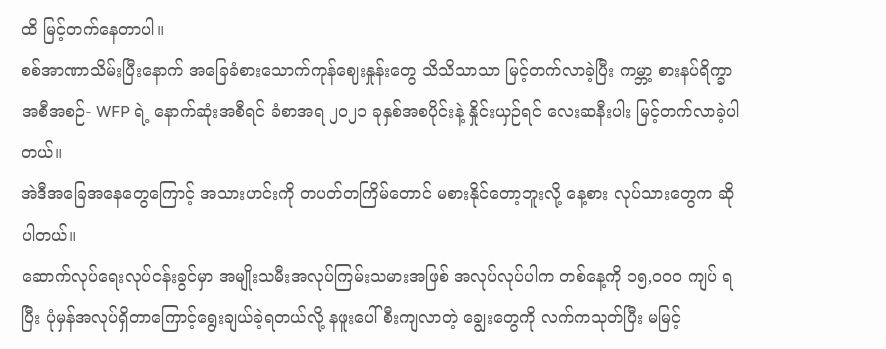ထိ မြင့်တက်နေတာပါ။
စစ်အာဏာသိမ်းပြီးနောက် အခြေခံစားသောက်ကုန်ဈေးနှုန်းတွေ သိသိသာသာ မြင့်တက်လာခဲ့ပြီး ကမ္ဘာ့ စားနပ်ရိက္ခာအစီအစဉ်- WFP ရဲ့ နောက်ဆုံးအစီရင် ခံစာအရ ၂၀၂၁ ခုနှစ်အစပိုင်းနဲ့ နှိုင်းယှဉ်ရင် လေးဆနီးပါး မြင့်တက်လာခဲ့ပါတယ်။
အဲဒီအခြေအနေတွေကြောင့် အသားဟင်းကို တပတ်တကြိမ်တောင် မစားနိုင်တော့ဘူးလို့ နေ့စား လုပ်သားတွေက ဆိုပါတယ်။
ဆောက်လုပ်ရေးလုပ်ငန်းခွင်မှာ အမျိုးသမီးအလုပ်ကြမ်းသမားအဖြစ် အလုပ်လုပ်ပါက တစ်နေ့ကို ၁၅,၀၀၀ ကျပ် ရပြီး ပုံမှန်အလုပ်ရှိတာကြောင့်ရွေးချယ်ခဲ့ရတယ်လို့ နဖူးပေါ်စီးကျလာတဲ့ ချွေးတွေကို လက်ကသုတ်ပြီး မမြင့်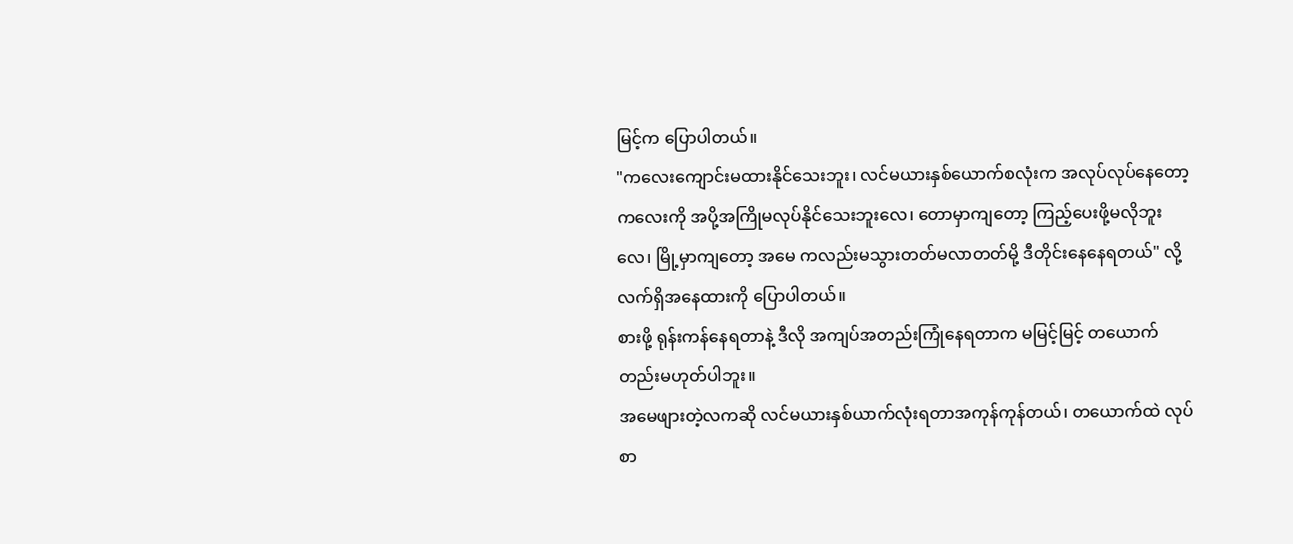မြင့်က ပြောပါတယ်။
"ကလေးကျောင်းမထားနိုင်သေးဘူး၊ လင်မယားနှစ်ယောက်စလုံးက အလုပ်လုပ်နေတော့ ကလေးကို အပို့အကြိုမလုပ်နိုင်သေးဘူးလေ၊ တောမှာကျတော့ ကြည့်ပေးဖို့မလိုဘူးလေ၊ မြို့မှာကျတော့ အမေ ကလည်းမသွားတတ်မလာတတ်မို့ ဒီတိုင်းနေနေရတယ်" လို့ လက်ရှိအနေထားကို ပြောပါတယ်။
စားဖို့ ရုန်းကန်နေရတာနဲ့ ဒီလို အကျပ်အတည်းကြုံနေရတာက မမြင့်မြင့် တယောက်တည်းမဟုတ်ပါဘူး။
အမေဖျားတဲ့လကဆို လင်မယားနှစ်ယာက်လုံးရတာအကုန်ကုန်တယ်၊ တယောက်ထဲ လုပ်စာ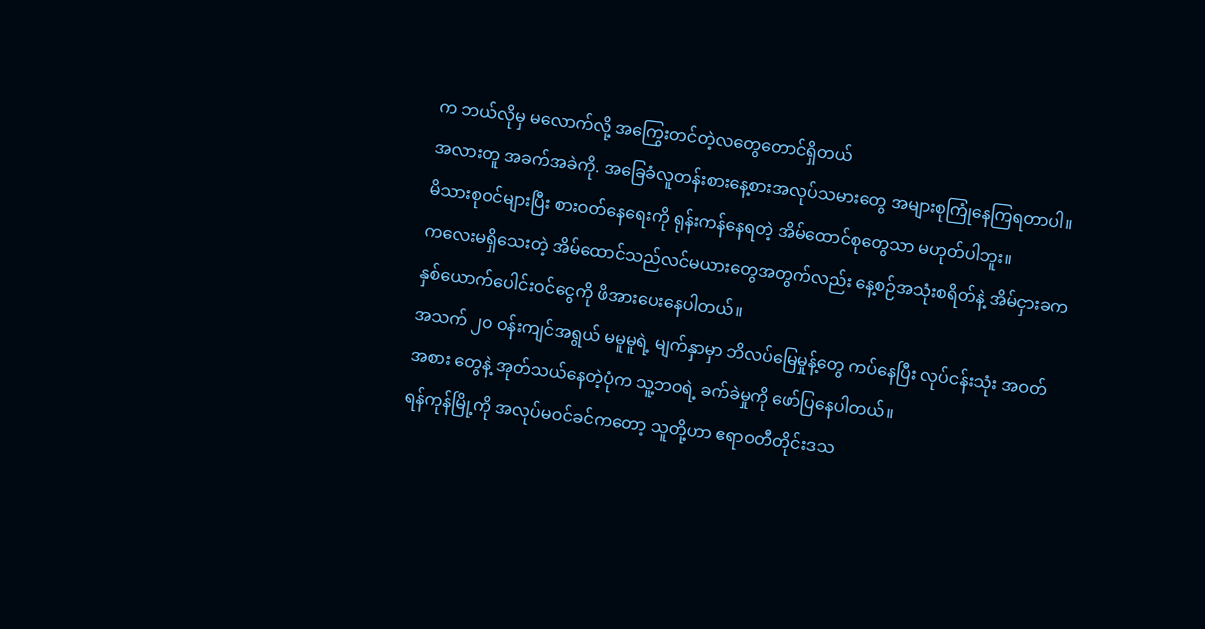က ဘယ်လိုမှ မလောက်လို့ အကြွေးတင်တဲ့လတွေတောင်ရှိတယ်
အလားတူ အခက်အခဲကို. အခြေခံလူတန်းစားနေ့စားအလုပ်သမားတွေ အများစုကြုံနေကြရတာပါ။
မိသားစုဝင်များပြီး စားဝတ်နေရေးကို ရုန်းကန်နေရတဲ့ အိမ်ထောင်စုတွေသာ မဟုတ်ပါဘူး။
ကလေးမရှိသေးတဲ့ အိမ်ထောင်သည်လင်မယားတွေအတွက်လည်း နေ့စဉ်အသုံးစရိတ်နဲ့ အိမ်ငှားခက နှစ်ယောက်ပေါင်းဝင်ငွေကို ဖိအားပေးနေပါတယ်။
အသက် ၂၀ ဝန်းကျင်အရွယ် မမူမူရဲ့ မျက်နှာမှာ ဘိလပ်မြေမှုန့်တွေ ကပ်နေပြီး လုပ်ငန်းသုံး အဝတ်အစား တွေနဲ့ အုတ်သယ်နေတဲ့ပုံက သူ့ဘဝရဲ့ ခက်ခဲမှုကို ဖော်ပြနေပါတယ်။
ရန်ကုန်မြို့ကို အလုပ်မဝင်ခင်ကတော့ သူတို့ဟာ ဧရာဝတီတိုင်းဒသ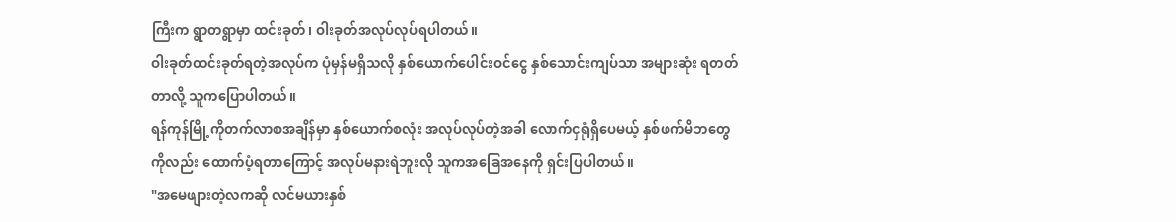ကြီးက ရွာတရွာမှာ ထင်းခုတ်၊ ဝါးခုတ်အလုပ်လုပ်ရပါတယ်။
ဝါးခုတ်ထင်းခုတ်ရတဲ့အလုပ်က ပုံမှန်မရှိသလို နှစ်ယောက်ပေါင်းဝင်ငွေ နှစ်သောင်းကျပ်သာ အများဆုံး ရတတ်တာလို့ သူကပြောပါတယ်။
ရန်ကုန်မြို့ကိုတက်လာစအချိန်မှာ နှစ်ယောက်စလုံး အလုပ်လုပ်တဲ့အခါ လောက်ငှရုံရှိပေမယ့် နှစ်ဖက်မိဘတွေကိုလည်း ထောက်ပံ့ရတာကြောင့် အလုပ်မနားရဲဘူးလို သူကအခြေအနေကို ရှင်းပြပါတယ်။
"အမေဖျားတဲ့လကဆို လင်မယားနှစ်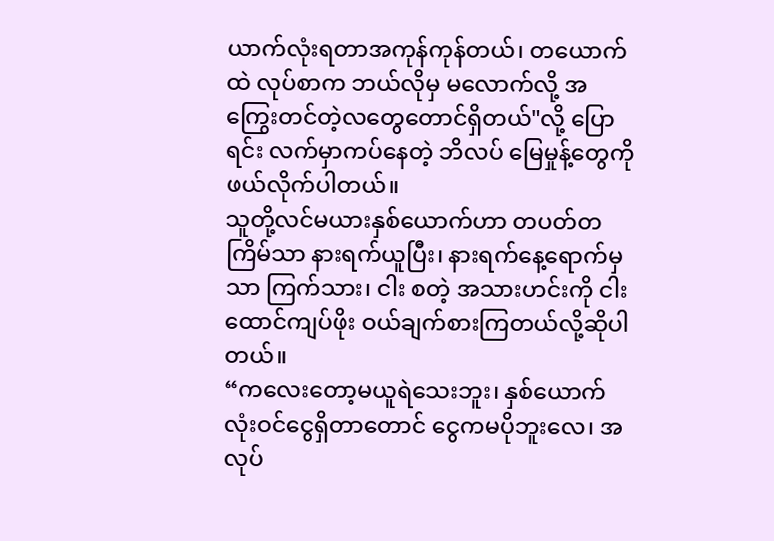ယာက်လုံးရတာအကုန်ကုန်တယ်၊ တယောက်ထဲ လုပ်စာက ဘယ်လိုမှ မလောက်လို့ အကြွေးတင်တဲ့လတွေတောင်ရှိတယ်"လို့ ပြောရင်း လက်မှာကပ်နေတဲ့ ဘိလပ် မြေမှုန့်တွေကို ဖယ်လိုက်ပါတယ်။
သူတို့လင်မယားနှစ်ယောက်ဟာ တပတ်တကြိမ်သာ နားရက်ယူပြီး၊ နားရက်နေ့ရောက်မှသာ ကြက်သား၊ ငါး စတဲ့ အသားဟင်းကို ငါးထောင်ကျပ်ဖိုး ဝယ်ချက်စားကြတယ်လို့ဆိုပါတယ်။
“ကလေးတော့မယူရဲသေးဘူး၊ နှစ်ယောက်လုံးဝင်ငွေရှိတာတောင် ငွေကမပိုဘူးလေ၊ အလုပ်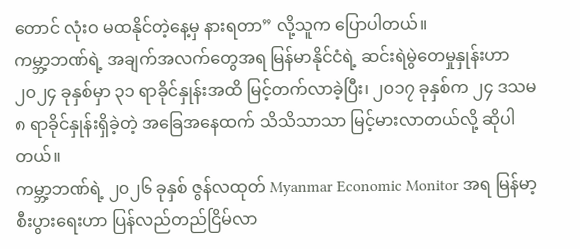တောင် လုံးဝ မထနိုင်တဲ့နေ့မှ နားရတာ” လို့သူက ပြောပါတယ်။
ကမ္ဘာ့ဘဏ်ရဲ့ အချက်အလက်တွေအရ မြန်မာနိုင်ငံရဲ့ ဆင်းရဲမွဲတေမှုနှုန်းဟာ ၂၀၂၄ ခုနှစ်မှာ ၃၁ ရာခိုင်နှုန်းအထိ မြင့်တက်လာခဲ့ပြီး၊ ၂၀၁၇ ခုနှစ်က ၂၄ ဒသမ ၈ ရာခိုင်နှုန်းရှိခဲ့တဲ့ အခြေအနေထက် သိသိသာသာ မြင့်မားလာတယ်လို့ ဆိုပါတယ်။
ကမ္ဘာ့ဘဏ်ရဲ့ ၂၀၂၆ ခုနှစ် ဇွန်လထုတ် Myanmar Economic Monitor အရ မြန်မာ့စီးပွားရေးဟာ ပြန်လည်တည်ငြိမ်လာ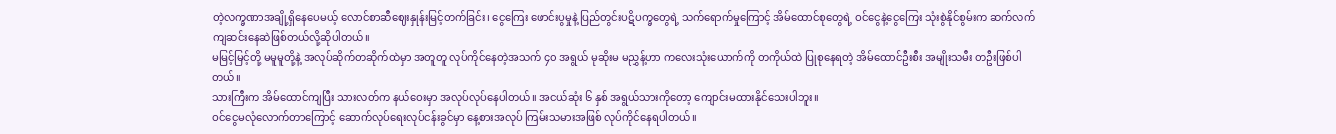တဲ့လက္ခဏာအချို့ရှိနေပေမယ့် လောင်စာဆီဈေးနှုန်းမြင့်တက်ခြင်း၊ ငွေကြေး ဖောင်းပွမှုနဲ့ ပြည်တွင်းပဋိပက္ခတွေရဲ့ သက်ရောက်မှုကြောင့် အိမ်ထောင်စုတွေရဲ့ ဝင်ငွေနဲ့ငွေကြေး သုံးစွဲနိုင်စွမ်းက ဆက်လက်ကျဆင်းနေဆဲဖြစ်တယ်လို့ဆိုပါတယ်။
မမြင့်မြင့်တို့ မမူမူတို့နဲ့ အလုပ်ဆိုက်တဆိုက်ထဲမှာ အတူတူ လုပ်ကိုင်နေတဲ့အသက် ၄၀ အရွယ် မုဆိုးမ မညွှန့်ဟာ ကလေးသုံးယောက်ကို တကိုယ်ထဲ ပြုစုနေရတဲ့ အိမ်ထောင်ဦးစီး အမျိုးသမီး တဦးဖြစ်ပါတယ်။
သားကြီးက အိမ်ထောင်ကျပြီး သားလတ်က နယ်ဝေးမှာ အလုပ်လုပ်နေပါတယ်။ အငယ်ဆုံး ၆ နှစ် အရွယ်သားကိုတော့ ကျောင်းမထားနိုင်သေးပါဘူး။
ဝင်ငွေမလုံလောက်တာကြောင့် ဆောက်လုပ်ရေးလုပ်ငန်းခွင်မှာ နေ့စားအလုပ် ကြမ်းသမားအဖြစ် လုပ်ကိုင်နေရပါတယ်။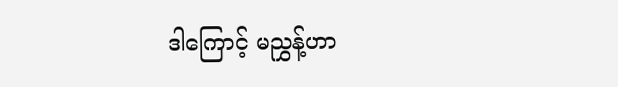ဒါကြောင့် မညွှန့်ဟာ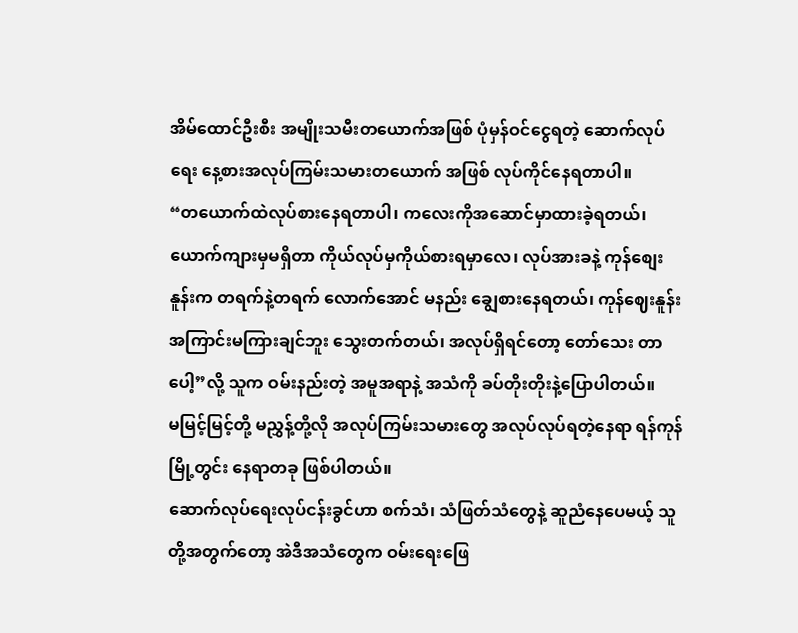အိမ်ထောင်ဦးစီး အမျိုးသမီးတယောက်အဖြစ် ပုံမှန်ဝင်ငွေရတဲ့ ဆောက်လုပ်ရေး နေ့စားအလုပ်ကြမ်းသမားတယောက် အဖြစ် လုပ်ကိုင်နေရတာပါ။
“တယောက်ထဲလုပ်စားနေရတာပါ၊ ကလေးကိုအဆောင်မှာထားခဲ့ရတယ်၊ ယောက်ကျားမှမရှိတာ ကိုယ်လုပ်မှကိုယ်စားရမှာလေ၊ လုပ်အားခနဲ့ ကုန်စျေးနူန်းက တရက်နဲ့တရက် လောက်အောင် မနည်း ချွေစားနေရတယ်၊ ကုန်ဈေးနူန်းအကြာင်းမကြားချင်ဘူး သွေးတက်တယ်၊ အလုပ်ရှိရင်တော့ တော်သေး တာပေါ့”လို့ သူက ဝမ်းနည်းတဲ့ အမူအရာနဲ့ အသံကို ခပ်တိုးတိုးနဲ့ပြောပါတယ်။
မမြင့်မြင့်တို့ မညွှန့်တို့လို အလုပ်ကြမ်းသမားတွေ အလုပ်လုပ်ရတဲ့နေရာ ရန်ကုန်မြို့တွင်း နေရာတခု ဖြစ်ပါတယ်။
ဆောက်လုပ်ရေးလုပ်ငန်းခွင်ဟာ စက်သံ၊ သံဖြတ်သံတွေနဲ့ ဆူညံနေပေမယ့် သူတို့အတွက်တော့ အဲဒီအသံတွေက ဝမ်းရေးဖြေ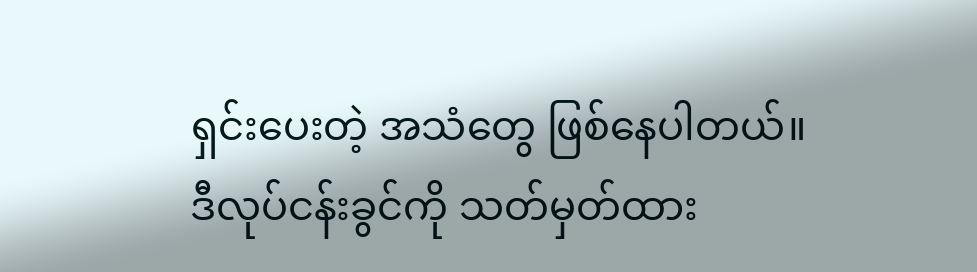ရှင်းပေးတဲ့ အသံတွေ ဖြစ်နေပါတယ်။
ဒီလုပ်ငန်းခွင်ကို သတ်မှတ်ထား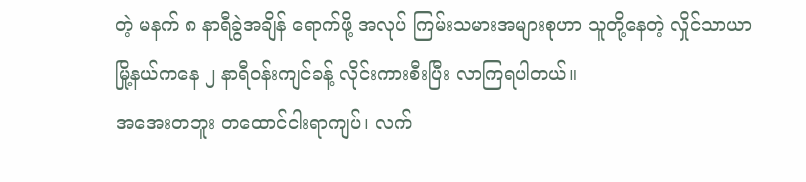တဲ့ မနက် ၈ နာရီခွဲအချိန် ရောက်ဖို့ အလုပ် ကြမ်းသမားအများစုဟာ သူတို့နေတဲ့ လှိုင်သာယာမြို့နယ်ကနေ ၂ နာရီဝန်းကျင်ခန့် လိုင်းကားစီးပြီး လာကြရပါတယ်။
အအေးတဘူး တထောင်ငါးရာကျပ်၊ လက်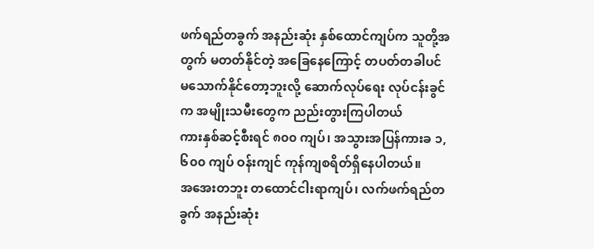ဖက်ရည်တခွက် အနည်းဆုံး နှစ်ထောင်ကျပ်က သူတို့အတွက် မတတ်နိုင်တဲ့ အခြေနေကြောင့် တပတ်တခါပင် မသောက်နိုင်တော့ဘူးလို့ ဆောက်လုပ်ရေး လုပ်ငန်းခွင်က အမျိုးသမီးတွေက ညည်းတွားကြပါတယ်
ကားနှစ်ဆင့်စီးရင် ၈၀၀ ကျပ်၊ အသွားအပြန်ကားခ ၁,၆၀၀ ကျပ် ဝန်းကျင် ကုန်ကျစရိတ်ရှိနေပါတယ်။
အအေးတဘူး တထောင်ငါးရာကျပ်၊ လက်ဖက်ရည်တခွက် အနည်းဆုံး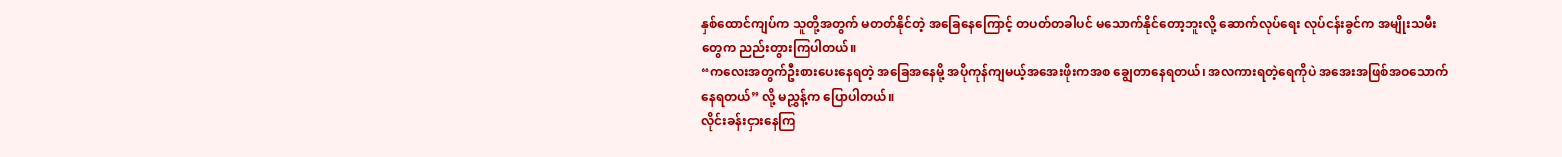နှစ်ထောင်ကျပ်က သူတို့အတွက် မတတ်နိုင်တဲ့ အခြေနေကြောင့် တပတ်တခါပင် မသောက်နိုင်တော့ဘူးလို့ ဆောက်လုပ်ရေး လုပ်ငန်းခွင်က အမျိုးသမီးတွေက ညည်းတွားကြပါတယ်။
“ကလေးအတွက်ဦးစားပေးနေရတဲ့ အခြေအနေမို့ အပိုကုန်ကျမယ့်အအေးဖိုးကအစ ချွေတာနေရတယ်၊ အလကားရတဲ့ရေကိုပဲ အအေးအဖြစ်အဝသောက်နေရတယ်” လို့ မညွှန့်က ပြောပါတယ်။
လိုင်းခန်းငှားနေကြ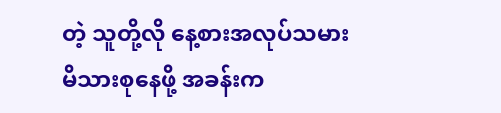တဲ့ သူတို့လို နေ့စားအလုပ်သမားမိသားစုနေဖို့ အခန်းက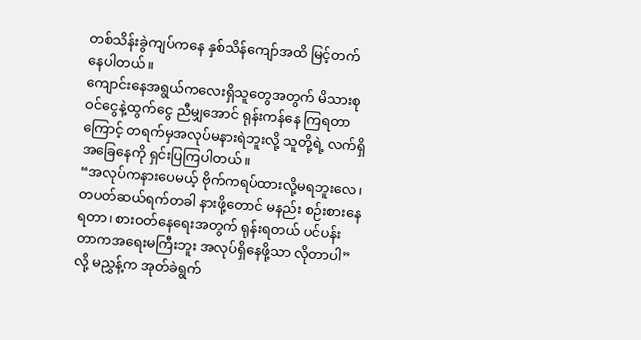တစ်သိန်းခွဲကျပ်ကနေ နှစ်သိန်ကျော်အထိ မြင့်တက်နေပါတယ်။
ကျောင်းနေအရွယ်ကလေးရှိသူတွေအတွက် မိသားစုဝင်ငွေနဲ့ထွက်ငွေ ညီမျှအောင် ရုန်းကန်နေ ကြရတာ ကြောင့် တရက်မှအလုပ်မနားရဲဘူးလို့ သူတို့ရဲ့ လက်ရှိအခြေနေကို ရှင်းပြကြပါတယ်။
“အလုပ်ကနားပေမယ့် ဗိုက်ကရပ်ထားလို့မရဘူးလေ၊ တပတ်ဆယ်ရက်တခါ နားဖို့တောင် မနည်း စဉ်းစားနေရတာ၊ စားဝတ်နေရေးအတွက် ရုန်းရတယ် ပင်ပန်းတာကအရေးမကြီးဘူး အလုပ်ရှိနေဖို့သာ လိုတာပါ” လို့ မညွှန့်က အုတ်ခဲရွက်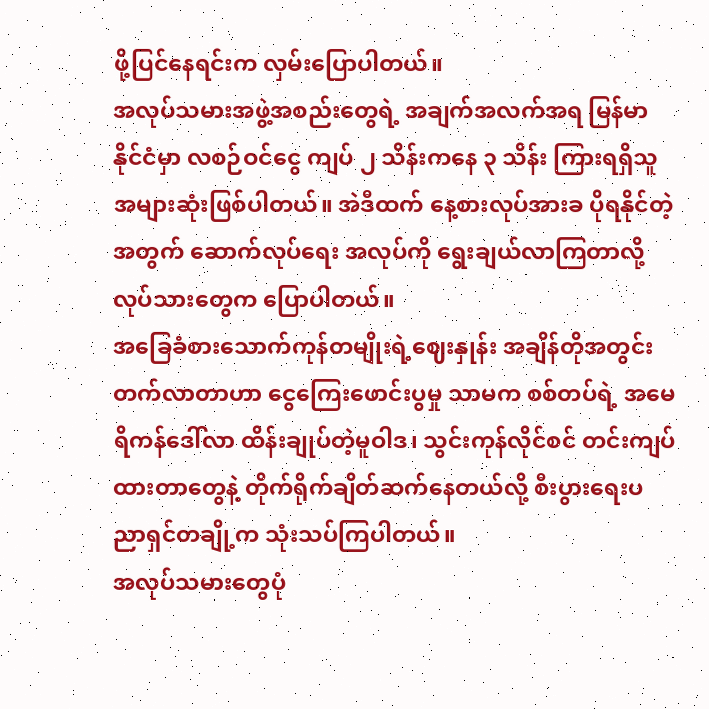ဖို့ပြင်နေရင်းက လှမ်းပြောပါတယ်။
အလုပ်သမားအဖွဲ့အစည်းတွေရဲ့ အချက်အလက်အရ မြန်မာနိုင်ငံမှာ လစဉ်ဝင်ငွေ ကျပ် ၂ သိန်းကနေ ၃ သိန်း ကြားရရှိသူ အများဆုံးဖြစ်ပါတယ်။ အဲဒီထက် နေ့စားလုပ်အားခ ပိုရနိုင်တဲ့အတွက် ဆောက်လုပ်ရေး အလုပ်ကို ရွေးချယ်လာကြတာလို့ လုပ်သားတွေက ပြောပါတယ်။
အခြေခံစားသောက်ကုန်တမျိုးရဲ့ဈေးနှုန်း အချိန်တိုအတွင်း တက်လာတာဟာ ငွေကြေးဖောင်းပွမှု သာမက စစ်တပ်ရဲ့ အမေရိကန်ဒေါ်လာ ထိန်းချုပ်တဲ့မူဝါဒ၊ သွင်းကုန်လိုင်စင် တင်းကျပ်ထားတာတွေနဲ့ တိုက်ရိုက်ချိတ်ဆက်နေတယ်လို့ စီးပွားရေးပညာရှင်တချို့က သုံးသပ်ကြပါတယ်။
အလုပ်သမားတွေပုံ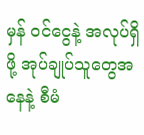မှန် ဝင်ငွေနဲ့ အလုပ်ရှိဖို့ အုပ်ချုပ်သူတွေအနေနဲ့ စီမံ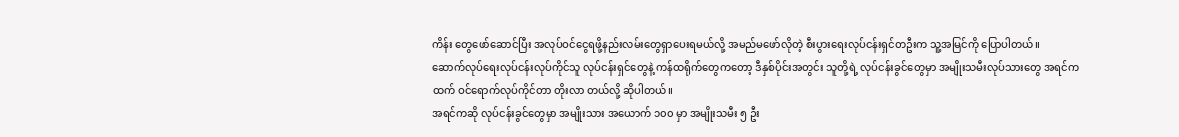ကိန်း တွေဖော်ဆောင်ပြီး အလုပ်ဝင်ငွေရဖို့နည်းလမ်းတွေရှာပေးရမယ်လို့ အမည်မဖော်လိုတဲ့ စီးပွားရေးလုပ်ငန်းရှင်တဦးက သူ့အမြင်ကို ပြောပါတယ်။
ဆောက်လုပ်ရေးလုပ်ငန်းလုပ်ကိုင်သူ လုပ်ငန်းရှင်တွေနဲ့ ကန်ထရိုက်တွေကတော့ ဒီနှစ်ပိုင်းအတွင်း သူတို့ရဲ့ လုပ်ငန်းခွင်တွေမှာ အမျိုးသမီးလုပ်သားတွေ အရင်ကထက် ဝင်ရောက်လုပ်ကိုင်တာ တိုးလာ တယ်လို့ ဆိုပါတယ်။
အရင်ကဆို လုပ်ငန်းခွင်တွေမှာ အမျိုးသား အယောက် ၁၀၀ မှာ အမျိုးသမီး ၅ ဦး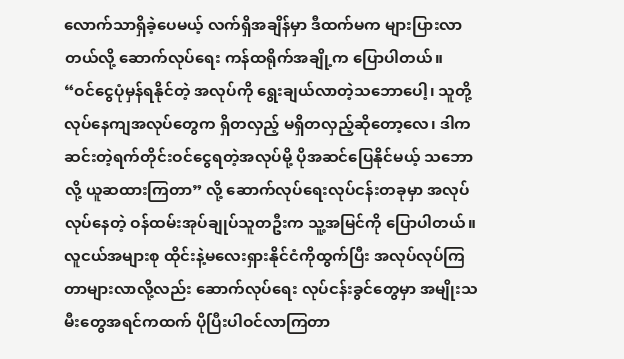လောက်သာရှိခဲ့ပေမယ့် လက်ရှိအချိန်မှာ ဒီထက်မက များပြားလာတယ်လို့ ဆောက်လုပ်ရေး ကန်ထရိုက်အချို့က ပြောပါတယ်။
“ဝင်ငွေပုံမှန်ရနိုင်တဲ့ အလုပ်ကို ရွေးချယ်လာတဲ့သဘောပေါ့၊ သူတို့လုပ်နေကျအလုပ်တွေက ရှိတလှည့် မရှိတလှည့်ဆိုတော့လေ၊ ဒါက ဆင်းတဲ့ရက်တိုင်းဝင်ငွေရတဲ့အလုပ်မို့ ပိုအဆင်ပြေနိုင်မယ့် သဘောလို့ ယူဆထားကြတာ” လို့ ဆောက်လုပ်ရေးလုပ်ငန်းတခုမှာ အလုပ်လုပ်နေတဲ့ ဝန်ထမ်းအုပ်ချုပ်သူတဦးက သူ့အမြင်ကို ပြောပါတယ်။
လူငယ်အများစု ထိုင်းနဲ့မလေးရှားနိုင်ငံကိုထွက်ပြီး အလုပ်လုပ်ကြတာများလာလို့လည်း ဆောက်လုပ်ရေး လုပ်ငန်းခွင်တွေမှာ အမျိုးသမီးတွေအရင်ကထက် ပိုပြီးပါဝင်လာကြတာ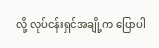လို့ လုပ်ငန်းရှင်အချို့က ပြောပါ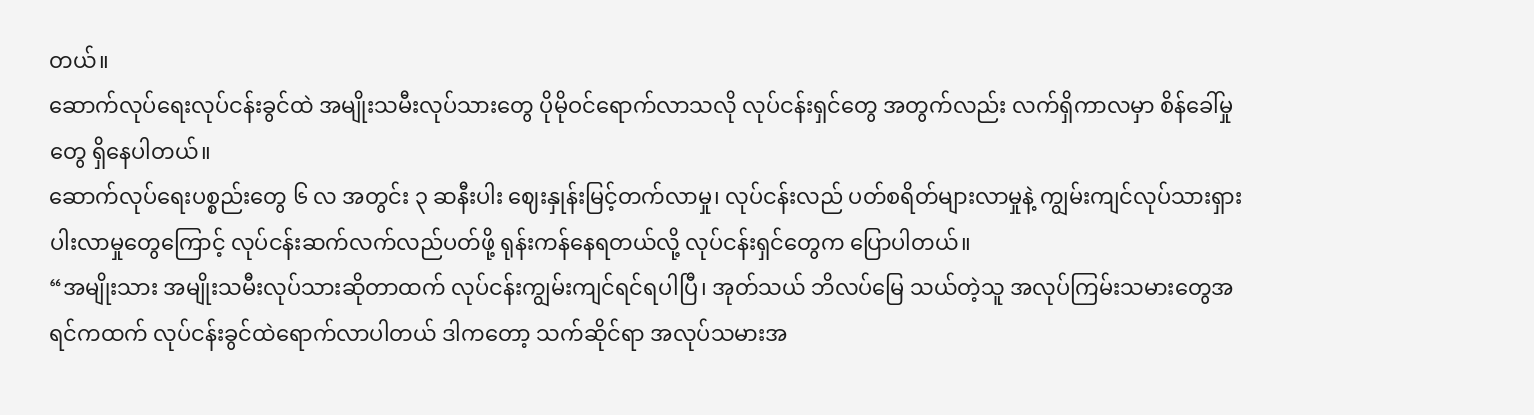တယ်။
ဆောက်လုပ်ရေးလုပ်ငန်းခွင်ထဲ အမျိုးသမီးလုပ်သားတွေ ပိုမိုဝင်ရောက်လာသလို လုပ်ငန်းရှင်တွေ အတွက်လည်း လက်ရှိကာလမှာ စိန်ခေါ်မှုတွေ ရှိနေပါတယ်။
ဆောက်လုပ်ရေးပစ္စည်းတွေ ၆ လ အတွင်း ၃ ဆနီးပါး ဈေးနှုန်းမြင့်တက်လာမှု၊ လုပ်ငန်းလည် ပတ်စရိတ်များလာမှုနဲ့ ကျွမ်းကျင်လုပ်သားရှားပါးလာမှုတွေကြောင့် လုပ်ငန်းဆက်လက်လည်ပတ်ဖို့ ရုန်းကန်နေရတယ်လို့ လုပ်ငန်းရှင်တွေက ပြောပါတယ်။
“အမျိုးသား အမျိုးသမီးလုပ်သားဆိုတာထက် လုပ်ငန်းကျွမ်းကျင်ရင်ရပါပြီ၊ အုတ်သယ် ဘိလပ်မြေ သယ်တဲ့သူ အလုပ်ကြမ်းသမားတွေအရင်ကထက် လုပ်ငန်းခွင်ထဲရောက်လာပါတယ် ဒါကတော့ သက်ဆိုင်ရာ အလုပ်သမားအ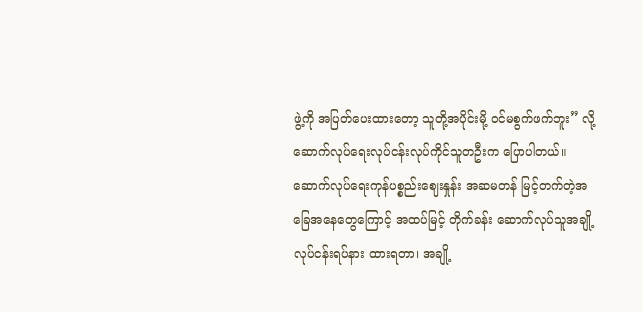ဖွဲ့ကို အပြတ်ပေးထားတော့ သူတို့အပိုင်းမို့ ဝင်မစွက်ဖက်ဘူး” လို့ ဆောက်လုပ်ရေးလုပ်ငန်းလုပ်ကိုင်သူတဦးက ပြောပါတယ်။
ဆောက်လုပ်ရေးကုန်ပစ္စည်းဈေးနှုန်း အဆမတန် မြင့်တက်တဲ့အခြေအနေတွေကြောင့် အထပ်မြင့် တိုက်ခန်း ဆောက်လုပ်သူအချို့ လုပ်ငန်းရပ်နား ထားရတာ၊ အချို့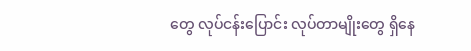တွေ လုပ်ငန်းပြောင်း လုပ်တာမျိုးတွေ ရှိနေ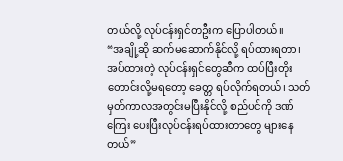တယ်လို့ လုပ်ငန်းရှင်တဦးက ပြောပါတယ်။
“အချို့ဆို ဆက်မဆောက်နိုင်လို့ ရပ်ထားရတာ၊ အပ်ထားတဲ့ လုပ်ငန်းရှင်တွေဆီက ထပ်ပြီးတိုး တောင်းလို့မရတော့ ခေတ္တ ရပ်လိုက်ရတယ်၊ သတ်မှတ်ကာလအတွင်းမပြီးနိုင်လို့ စည်ပင်ကို ဒဏ် ကြေး ပေးပြီးလုပ်ငန်းရပ်ထားတာတွေ များနေတယ်”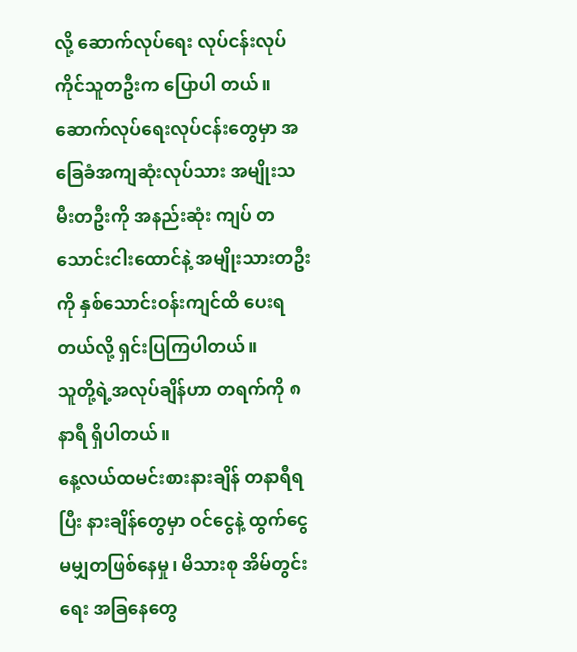လို့ ဆောက်လုပ်ရေး လုပ်ငန်းလုပ်ကိုင်သူတဦးက ပြောပါ တယ်။
ဆောက်လုပ်ရေးလုပ်ငန်းတွေမှာ အခြေခံအကျဆုံးလုပ်သား အမျိုးသမီးတဦးကို အနည်းဆုံး ကျပ် တသောင်းငါးထောင်နဲ့ အမျိုးသားတဦးကို နှစ်သောင်းဝန်းကျင်ထိ ပေးရတယ်လို့ ရှင်းပြကြပါတယ်။
သူတို့ရဲ့အလုပ်ချိန်ဟာ တရက်ကို ၈ နာရီ ရှိပါတယ်။
နေ့လယ်ထမင်းစားနားချိန် တနာရီရပြီး နားချိန်တွေမှာ ဝင်ငွေနဲ့ ထွက်ငွေ မမျှတဖြစ်နေမှု၊ မိသားစု အိမ်တွင်းရေး အခြနေတွေ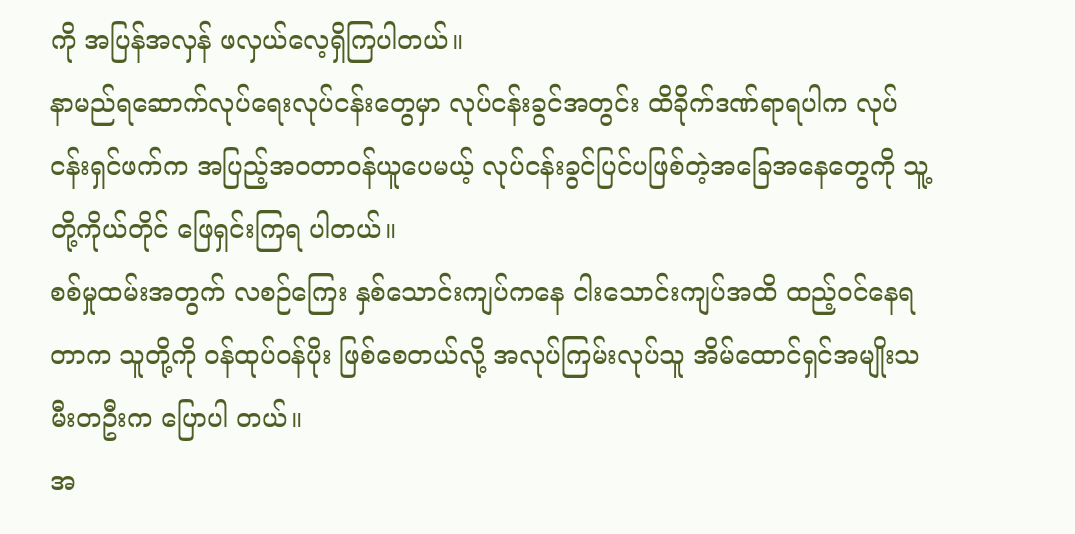ကို အပြန်အလှန် ဖလှယ်လေ့ရှိကြပါတယ်။
နာမည်ရဆောက်လုပ်ရေးလုပ်ငန်းတွေမှာ လုပ်ငန်းခွင်အတွင်း ထိခိုက်ဒဏ်ရာရပါက လုပ်ငန်းရှင်ဖက်က အပြည့်အဝတာဝန်ယူပေမယ့် လုပ်ငန်းခွင်ပြင်ပဖြစ်တဲ့အခြေအနေတွေကို သူ့တို့ကိုယ်တိုင် ဖြေရှင်းကြရ ပါတယ်။
စစ်မှုထမ်းအတွက် လစဉ်ကြေး နှစ်သောင်းကျပ်ကနေ ငါးသောင်းကျပ်အထိ ထည့်ဝင်နေရတာက သူတို့ကို ဝန်ထုပ်ဝန်ပိုး ဖြစ်စေတယ်လို့ အလုပ်ကြမ်းလုပ်သူ အိမ်ထောင်ရှင်အမျိုးသမီးတဦးက ပြောပါ တယ်။
အ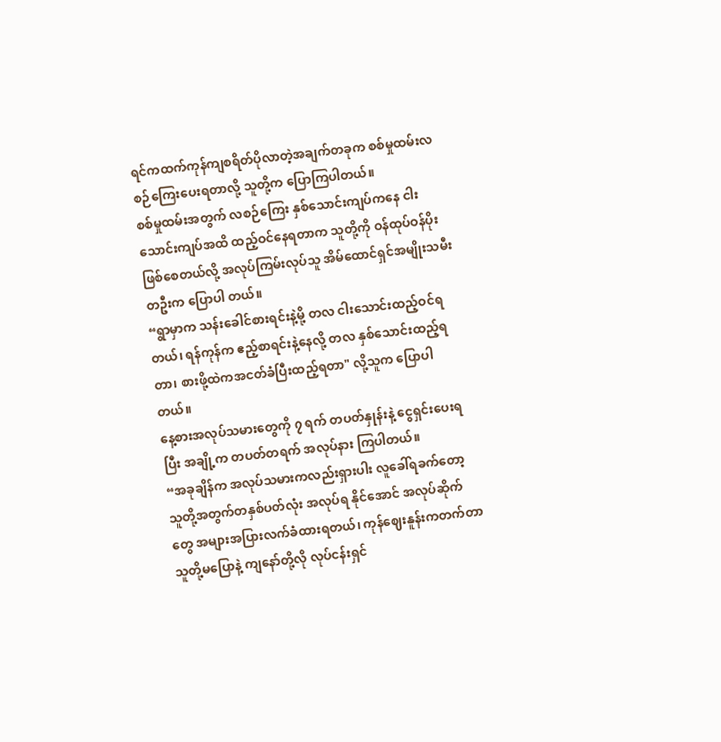ရင်ကထက်ကုန်ကျစရိတ်ပိုလာတဲ့အချက်တခုက စစ်မှုထမ်းလစဉ်ကြေးပေးရတာလို့ သူတို့က ပြောကြပါတယ်။
စစ်မှုထမ်းအတွက် လစဉ်ကြေး နှစ်သောင်းကျပ်ကနေ ငါးသောင်းကျပ်အထိ ထည့်ဝင်နေရတာက သူတို့ကို ဝန်ထုပ်ဝန်ပိုး ဖြစ်စေတယ်လို့ အလုပ်ကြမ်းလုပ်သူ အိမ်ထောင်ရှင်အမျိုးသမီးတဦးက ပြောပါ တယ်။
“ရွာမှာက သန်းခေါင်စားရင်းနဲ့မို့ တလ ငါးသောင်းထည့်ဝင်ရတယ်၊ ရန်ကုန်က ဧည့်စာရင်းနဲ့နေလို့ တလ နှစ်သောင်းထည့်ရတာ၊ စားဖို့ထဲကအငတ်ခံပြီးထည့်ရတာ" လို့သူက ပြောပါတယ်။
နေ့စားအလုပ်သမားတွေကို ၇ ရက် တပတ်နှုန်းနဲ့ ငွေရှင်းပေးရပြီး အချို့က တပတ်တရက် အလုပ်နား ကြပါတယ်။
“အခုချိန်က အလုပ်သမားကလည်းရှားပါး လူခေါ်ရခက်တော့ သူတို့အတွက်တနှစ်ပတ်လုံး အလုပ်ရ နိုင်အောင် အလုပ်ဆိုက်တွေ အများအပြားလက်ခံထားရတယ်၊ ကုန်ဈေးနူန်းကတက်တာ သူတို့မပြောနဲ့ ကျနော်တို့လို လုပ်ငန်းရှင်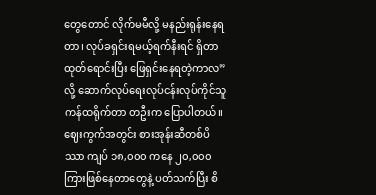တွေတောင် လိုက်မမီလို့ မနည်းရုန်းနေရတာ၊ လုပ်ခရှင်းရမယ့်ရက်နီးရင် ရှိတာထုတ်ရောင်းပြီး ဖြေရှင်းနေရတဲ့ကာလ” လို့ ဆောက်လုပ်ရေးလုပ်ငန်းလုပ်ကိုင်သူ ကန်ထရိုက်တာ တဦးက ပြောပါတယ်။
ဈေးကွက်အတွင်း စားအုန်းဆီတစ်ပိဿာ ကျပ် ၁၈,၀၀၀ ကနေ ၂၀,၀၀၀ ကြားဖြစ်နေတာတွေနဲ့ ပတ်သက်ပြီး စိ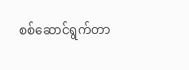စစ်ဆောင်ရွက်တာ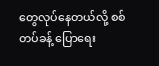တွေလုပ်နေတယ်လို့ စစ်တပ်ခန့် ပြောရေး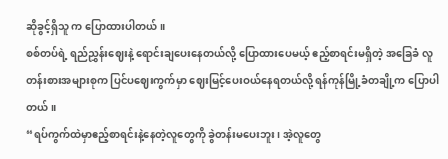ဆိုခွင့်ရှိသူ က ပြောထားပါတယ်။
စစ်တပ်ရဲ့ ရည်ညွှန်းဈေးနဲ့ ရောင်းချပေးနေတယ်လို့ ပြောထားပေမယ့် ဧည့်စာရင်းမရှိတဲ့ အခြေခံ လူတန်းစားအများစုက ပြင်ပဈေးကွက်မှာ ဈေးမြင့်ပေးဝယ်နေရတယ်လို့ ရန်ကုန်မြို့ခံတချို့က ပြောပါတယ်။
“ရပ်ကွက်ထဲမှာဧည့်စာရင်းနဲ့နေတဲ့လူတွေကို ခွဲတန်းမပေးဘူး၊ အဲ့လူတွေ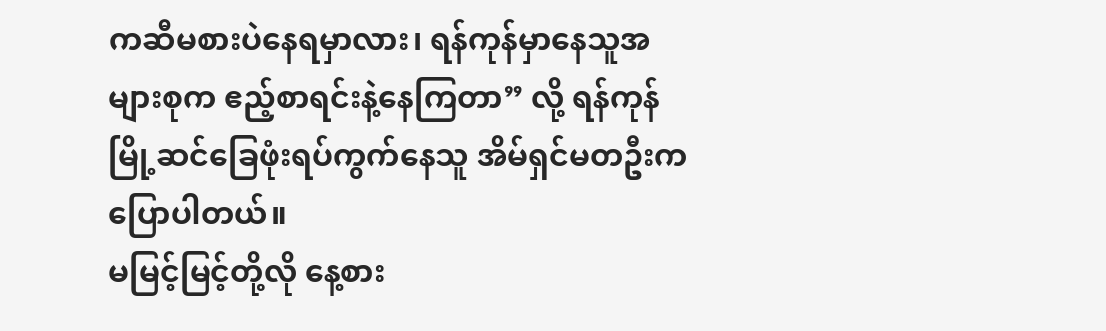ကဆီမစားပဲနေရမှာလား၊ ရန်ကုန်မှာနေသူအများစုက ဧည့်စာရင်းနဲ့နေကြတာ” လို့ ရန်ကုန်မြို့ဆင်ခြေဖုံးရပ်ကွက်နေသူ အိမ်ရှင်မတဦးက ပြောပါတယ်။
မမြင့်မြင့်တို့လို နေ့စား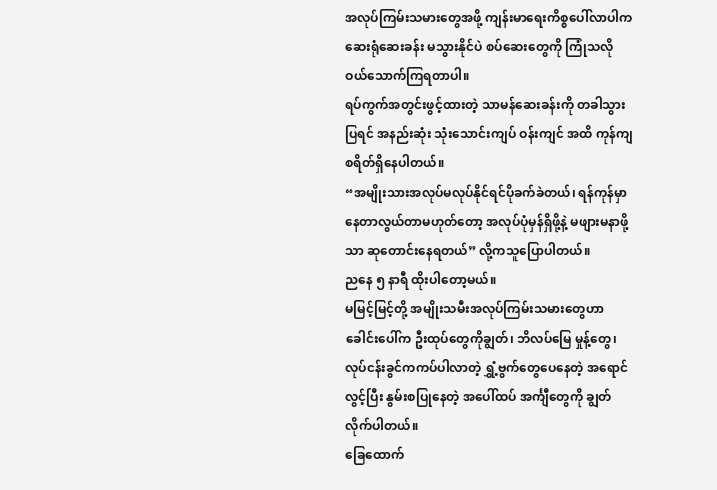အလုပ်ကြမ်းသမားတွေအဖို့ ကျန်းမာရေးကိစ္စပေါ်လာပါက ဆေးရုံဆေးခန်း မသွားနိုင်ပဲ စပ်ဆေးတွေကို ကြုံသလို ဝယ်သောက်ကြရတာပါ။
ရပ်ကွက်အတွင်းဖွင့်ထားတဲ့ သာမန်ဆေးခန်းကို တခါသွားပြရင် အနည်းဆုံး သုံးသောင်းကျပ် ဝန်းကျင် အထိ ကုန်ကျစရိတ်ရှိနေပါတယ်။
“အမျိုးသားအလုပ်မလုပ်နိုင်ရင်ပိုခက်ခဲတယ်၊ ရန်ကုန်မှာနေတာလွယ်တာမဟုတ်တော့ အလုပ်ပုံမှန်ရှိဖို့နဲ့ မဖျားမနာဖို့သာ ဆုတောင်းနေရတယ်” လို့ကသူပြောပါတယ်။
ညနေ ၅ နာရီ ထိုးပါတော့မယ်။
မမြင့်မြင့်တို့ အမျိုးသမီးအလုပ်ကြမ်းသမားတွေဟာ ခေါင်းပေါ်က ဦးထုပ်တွေကိုချွတ်၊ ဘိလပ်မြေ မှုန့်တွေ၊ လုပ်ငန်းခွင်ကကပ်ပါလာတဲ့ ရွှံ့ဗွက်တွေပေနေတဲ့ အရောင်လွင့်ပြီး နွမ်းစပြုနေတဲ့ အပေါ်ထပ် အင်္ကျီတွေကို ချွတ်လိုက်ပါတယ်။
ခြေထောက်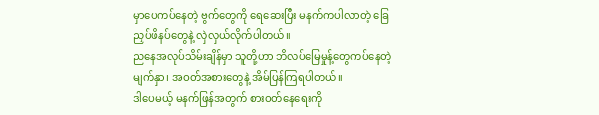မှာပေကပ်နေတဲ့ ဗွက်တွေကို ရေဆေးပြီး မနက်ကပါလာတဲ့ ခြေညှပ်ဖိနပ်တွေနဲ့ လှဲလှယ်လိုက်ပါတယ်။
ညနေအလုပ်သိမ်းချိန်မှာ သူတို့ဟာ ဘိလပ်မြေမှုန့်တွေကပ်နေတဲ့ မျက်နှာ၊ အဝတ်အစားတွေနဲ့ အိမ်ပြန်ကြရပါတယ်။
ဒါပေမယ့် မနက်ဖြန်အတွက် စားဝတ်နေရေးကို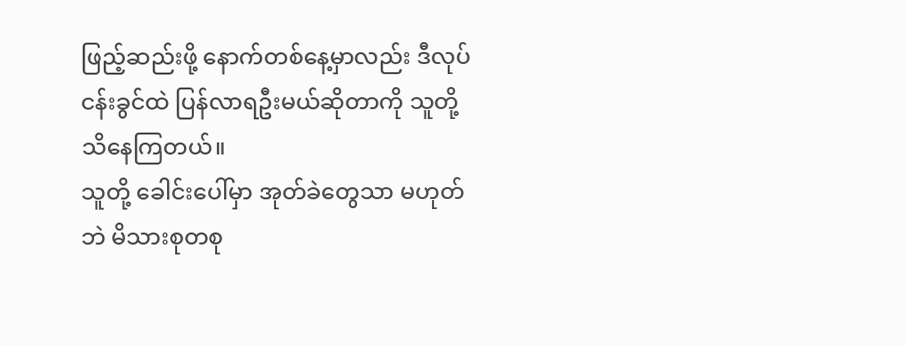ဖြည့်ဆည်းဖို့ နောက်တစ်နေ့မှာလည်း ဒီလုပ်ငန်းခွင်ထဲ ပြန်လာရဦးမယ်ဆိုတာကို သူတို့ သိနေကြတယ်။
သူတို့ ခေါင်းပေါ်မှာ အုတ်ခဲတွေသာ မဟုတ်ဘဲ မိသားစုတစု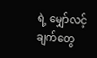ရဲ့ မျှော်လင့်ချက်တွေ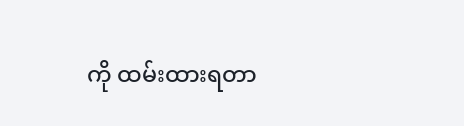ကို ထမ်းထားရတာ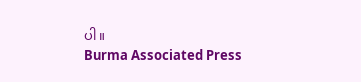ပါ။
Burma Associated Press